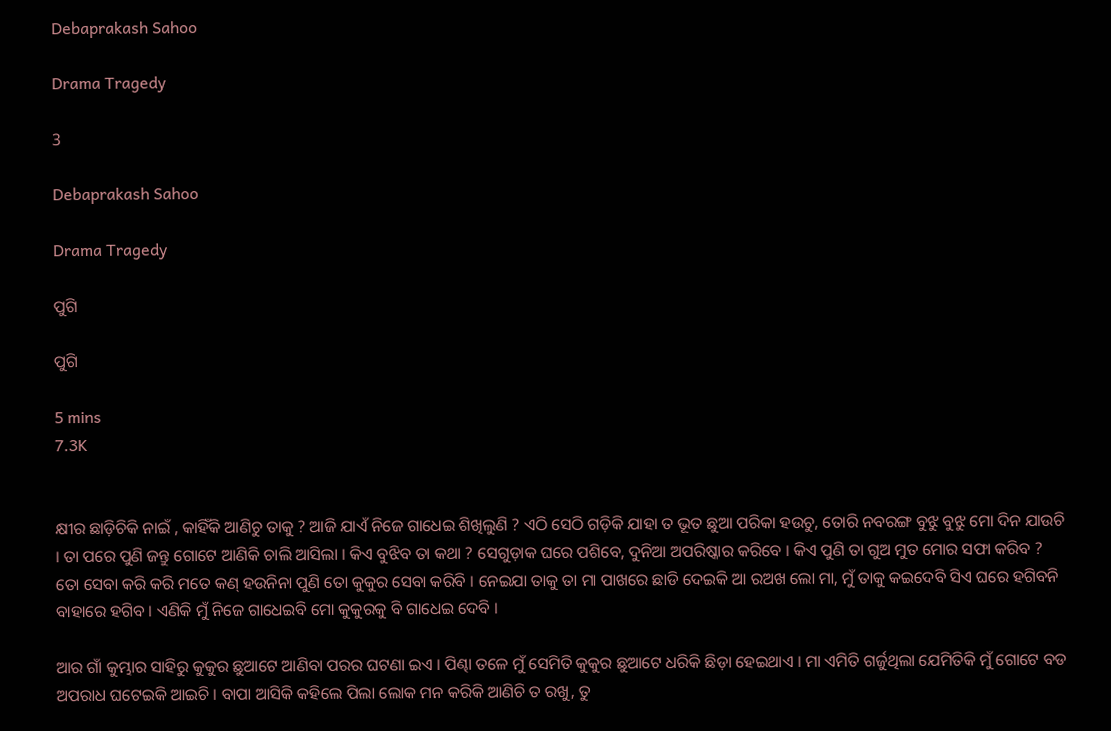Debaprakash Sahoo

Drama Tragedy

3

Debaprakash Sahoo

Drama Tragedy

ପୁଗି

ପୁଗି

5 mins
7.3K


କ୍ଷୀର ଛାଡ଼ିଚିକି ନାଇଁ , କାହିଁକି ଆଣିଚୁ ତାକୁ ? ଆଜି ଯାଏଁ ନିଜେ ଗାଧେଇ ଶିଖିଲୁଣି ? ଏଠି ସେଠି ଗଡ଼ିକି ଯାହା ତ ଭୂତ ଛୁଆ ପରିକା ହଉଚୁ, ତୋରି ନବରଙ୍ଗ ବୁଝୁ ବୁଝୁ ମୋ ଦିନ ଯାଉଚି । ତା ପରେ ପୁଣି ଜନ୍ତୁ ଗୋଟେ ଆଣିକି ଚାଲି ଆସିଲା । କିଏ ବୁଝିବ ତା କଥା ? ସେଗୁଡ଼ାକ ଘରେ ପଶିବେ, ଦୁନିଆ ଅପରିଷ୍କାର କରିବେ । କିଏ ପୁଣି ତା ଗୁଅ ମୁତ ମୋର ସଫା କରିବ ? ତୋ ସେବା କରି କରି ମତେ କଣ୍ ହଉନିନା ପୁଣି ତୋ କୁକୁର ସେବା କରିବି । ନେଇଯା ତାକୁ ତା ମା ପାଖରେ ଛାଡି ଦେଇକି ଆ ରଅଖ ଲୋ ମା, ମୁଁ ତାକୁ କଇଦେବି ସିଏ ଘରେ ହଗିବନି ବାହାରେ ହଗିବ । ଏଣିକି ମୁଁ ନିଜେ ଗାଧେଇବି ମୋ କୁକୁରକୁ ବି ଗାଧେଇ ଦେବି ।

ଆର ଗାଁ କୁମ୍ଭାର ସାହିରୁ କୁକୁର ଛୁଆଟେ ଆଣିବା ପରର ଘଟଣା ଇଏ । ପିଣ୍ଢା ତଳେ ମୁଁ ସେମିତି କୁକୁର ଛୁଆଟେ ଧରିକି ଛିଡ଼ା ହେଇଥାଏ । ମା ଏମିତି ଗର୍ଜୁଥିଲା ଯେମିତିକି ମୁଁ ଗୋଟେ ବଡ ଅପରାଧ ଘଟେଇକି ଆଇଚି । ବାପା ଆସିକି କହିଲେ ପିଲା ଲୋକ ମନ କରିକି ଆଣିଚି ତ ରଖୁ, ତୁ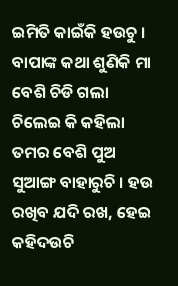ଇମିତି କାଇଁକି ହଉଚୁ । ବାପାଙ୍କ କଥା ଶୁଣିକି ମା ବେଶି ଚିଡି ଗଲା ଚିଲେଇ କି କହିଲା ତମର ବେଶି ପୁଅ ସୁଆଙ୍ଗ ବାହାରୁଚି । ହଉ ରଖିବ ଯଦି ରଖ, ହେଇ କହିଦଉଚି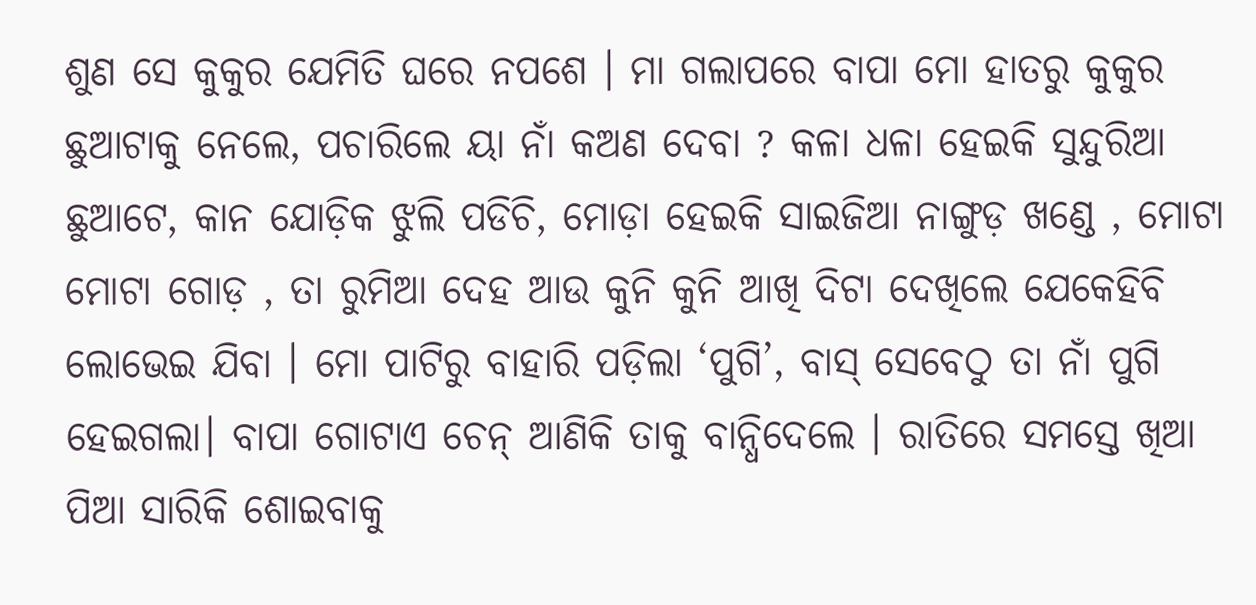ଶୁଣ ସେ କୁକୁର ଯେମିତି ଘରେ ନପଶେ । ମା ଗଲାପରେ ବାପା ମୋ ହାତରୁ କୁକୁର ଛୁଆଟାକୁ ନେଲେ, ପଚାରିଲେ ୟା ନାଁ କଅଣ ଦେବା ? କଳା ଧଳା ହେଇକି ସୁନ୍ଦୁରିଆ ଛୁଆଟେ, କାନ ଯୋଡ଼ିକ ଝୁଲି ପଡିଚି, ମୋଡ଼ା ହେଇକି ସାଇଜିଆ ନାଙ୍ଗୁଡ଼ ଖଣ୍ଡେ , ମୋଟା ମୋଟା ଗୋଡ଼ , ତା ରୁମିଆ ଦେହ ଆଉ କୁନି କୁନି ଆଖି ଦିଟା ଦେଖିଲେ ଯେକେହିବି ଲୋଭେଇ ଯିବା । ମୋ ପାଟିରୁ ବାହାରି ପଡ଼ିଲା ‘ପୁଗି’, ବାସ୍ ସେବେଠୁ ତା ନାଁ ପୁଗି ହେଇଗଲା। ବାପା ଗୋଟାଏ ଚେନ୍ ଆଣିକି ତାକୁ ବାନ୍ଧିଦେଲେ । ରାତିରେ ସମସ୍ତେ ଖିଆ ପିଆ ସାରିକି ଶୋଇବାକୁ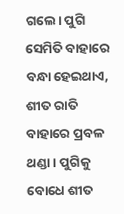ଗଲେ। ପୁଗି ସେମିତି ବାହାରେ ବନ୍ଧା ହେଇଥାଏ, ଶୀତ ରାତି ବାହାରେ ପ୍ରବଳ ଥଣ୍ଡା । ପୁଗିକୁ ବୋଧେ ଶୀତ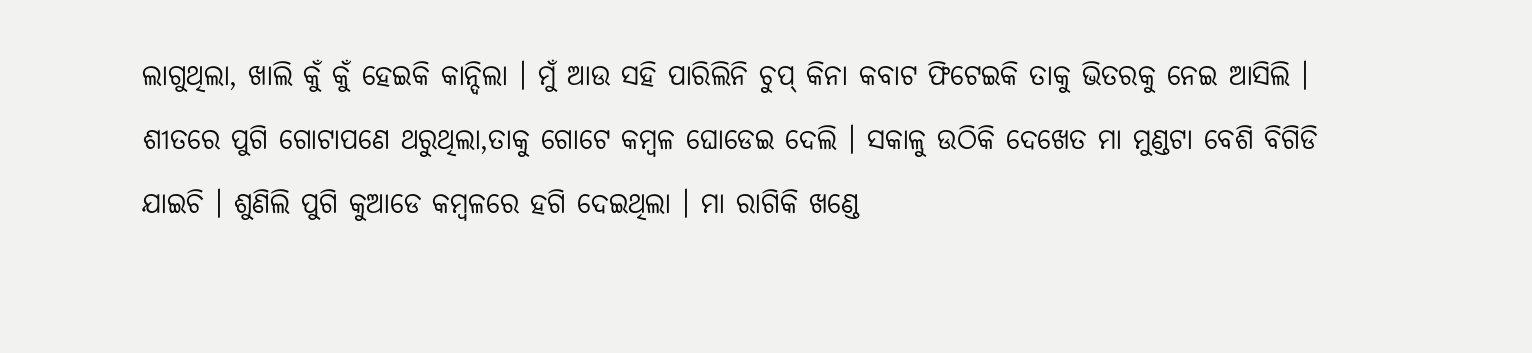ଲାଗୁଥିଲା, ଖାଲି କୁଁ କୁଁ ହେଇକି କାନ୍ଦିଲା । ମୁଁ ଆଉ ସହି ପାରିଲିନି ଚୁପ୍ କିନା କବାଟ ଫିଟେଇକି ତାକୁ ଭିତରକୁ ନେଇ ଆସିଲି । ଶୀତରେ ପୁଗି ଗୋଟାପଣେ ଥରୁଥିଲା,ତାକୁ ଗୋଟେ କମ୍ବଳ ଘୋଡେଇ ଦେଲି । ସକାଳୁ ଉଠିକି ଦେଖେତ ମା ମୁଣ୍ଡଟା ବେଶି ବିଗିଡି ଯାଇଚି । ଶୁଣିଲି ପୁଗି କୁଆଡେ କମ୍ବଳରେ ହଗି ଦେଇଥିଲା । ମା ରାଗିକି ଖଣ୍ଡେ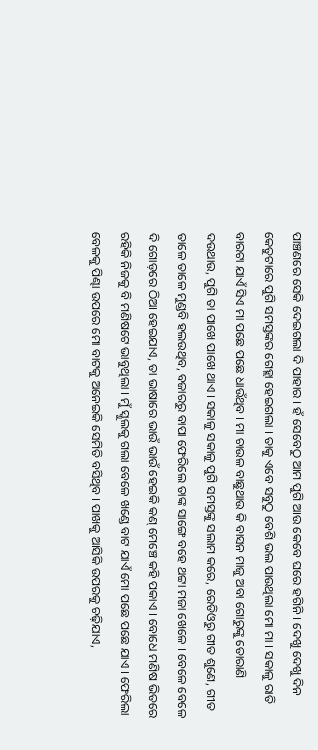ପାଞ୍ଚଣରେ ସେକି ଦେଇଗଲା ଦି ପାହାର । ହଁ ସେବେଠୁ ଆମ ପୁଗି ଆଉ କେବେ ଘରେ ହଗିନି । ଦେଖୁ ଦେଖୁ ଦିନ କେତୁଟାରେ ପୁଗି ସମସ୍ତଙ୍କର ଗେହ୍ଲା ହେଇଗଲା । ତାକୁ ଏବେ ସବୁଠୁ ବେଶି ଭଲ ପାଉଥିଲା ମୋ ମା । ସକାଳୁ ରାତି ବାରଟା ଯାଏଁ ସିଏ ମା ପଛେ ପଛେ ଧାଉଁଥିବ । ମା ଚାଉଳ ବାଛୁଥାଉ କି ବାସନ ମାଜୁ ଅବା ଗୋରୁଙ୍କୁ ତୋରାଣି ଦଉଥାଉ, ପୁଗି ତା ପାଖେ ପାଖେ ଥାଏ । ସକାଳୁ ସକାଳୁ ପୁଗି ସମସ୍ତଙ୍କୁ ସଲାମ କରେ, ରେଡିଓରୁ ଗୀତ ଶୁଣେ, ଗୀତ ତାଳେ ତାଳେ ମୁଣ୍ଡବି ହଲଉଥିବ, ବଜାରରୁ ବାପା ଫେରିଲେ ତାଙ୍କ ସାଙ୍ଗେ ବହେ ଥଟ୍ଟା ମଜା ଖେଳେ । ବେଳେ ବେଳେ ଦି ଗୋଡ଼ରେ ଠିଆ ହେଇଯାଏ, ତା ଭାଷାରେ ଭାଉଁ ଭାଉଁ ହେଇକି କଣ୍ ମେଞ୍ଚେ କହି ପକାଏ । ବୋଧେ ମଣିଷ ଭିତରେ ରହିକି ନିଜକୁ ବି ମଣିଷଟେ ଭାବୁଥିଲା । ମୁଁ ସ୍କୁଲକୁ ଗଲା ବେଳେ ଖଣ୍ଡେ ବାଟ ଯାଏଁ ମୋ ପଛେ ପଛେ ଯାଏ । ଫେରିଲା ବେଳକୁ ପିଣ୍ଢା ଉପରେ ମୋ ବାଟକୁ ଅନେଇକି ସେମିତି ବସିଥିବ । ପାଖକୁ ଆସିକି ଉପରକୁ ଚଢ଼ିଯାଏ,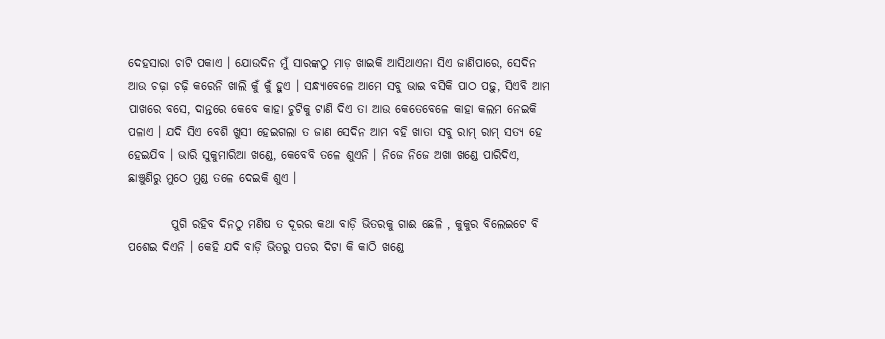ଦେହସାରା ଚାଟି ପକାଏ । ଯୋଉଦିନ ମୁଁ ସାରଙ୍କଠୁ ମାଡ଼ ଖାଇକି ଆସିଥାଏନା ସିଏ ଜାଣିପାରେ, ସେଦିନ ଆଉ ଚଢ଼ା ଚଢ଼ି କରେନି ଖାଲି କୁଁ କୁଁ ହୁଏ । ସନ୍ଧ୍ୟାବେଳେ ଆମେ ସବୁ ଭାଇ ବସିକି ପାଠ ପଢ଼ୁ, ସିଏବି ଆମ ପାଖରେ ବସେ, ଦାନ୍ତରେ କେବେ କାହା ଚୁଟିକୁ ଟାଣି ଦିଏ ତା ଆଉ କେତେବେଳେ କାହା କଲମ ନେଇକି ପଳାଏ । ଯଦି ସିଏ ବେଶି ଖୁସୀ ହେଇଗଲା ତ ଜାଣ ସେଦିନ ଆମ ବହି ଖାତା ସବୁ ରାମ୍ ରାମ୍ ସତ୍ୟ ହେ ହେଇଯିବ । ଭାରି ସୁକୁମାରିଆ ଖଣ୍ଡେ, କେବେବି ତଳେ ଶୁଏନି । ନିଜେ ନିଜେ ଅଖା ଖଣ୍ଡେ ପାରିଦିଏ, ଛାଞ୍ଚୁଣିରୁ ମୁଠେ ମୁଣ୍ଡ ତଳେ ଦେଇକି ଶୁଏ ।

         ପୁଗି ରହିବ ଦିନଠୁ ମଣିଷ ତ ଦୂରର କଥା ବାଡ଼ି ଭିତରକୁ ଗାଈ ଛେଳି , କୁକୁର ବିଲେଇଟେ ବି ପଶେଇ ଦିଏନି । କେହି ଯଦି ବାଡ଼ି ଭିତରୁ ପତର ଦିଟା କି କାଠି ଖଣ୍ଡେ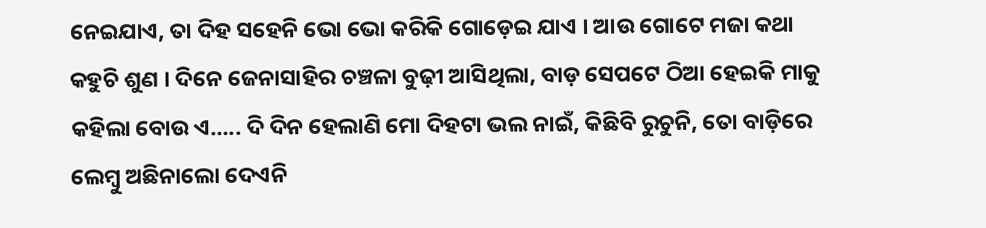ନେଇଯାଏ, ତା ଦିହ ସହେନି ଭୋ ଭୋ କରିକି ଗୋଡ଼େଇ ଯାଏ । ଆଉ ଗୋଟେ ମଜା କଥା କହୁଚି ଶୁଣ । ଦିନେ ଜେନାସାହିର ଚଞ୍ଚଳା ବୁଢ଼ୀ ଆସିଥିଲା, ବାଡ଼ ସେପଟେ ଠିଆ ହେଇକି ମାକୁ କହିଲା ବୋଉ ଏ….. ଦି ଦିନ ହେଲାଣି ମୋ ଦିହଟା ଭଲ ନାଇଁ, କିଛିବି ରୁଚୁନି, ତୋ ବାଡ଼ିରେ ଲେମ୍ବୁ ଅଛିନାଲୋ ଦେଏନି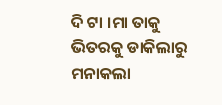ଦି ଟା ।ମା ତାକୁ ଭିତରକୁ ଡାକିଲାରୁ ମନାକଲା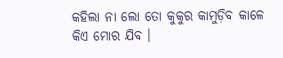କହିଲା ନା ଲୋ ତୋ କୁକୁର କାମୁଡ଼ିବ କାଳେ କିଏ ମୋର ଯିବ ।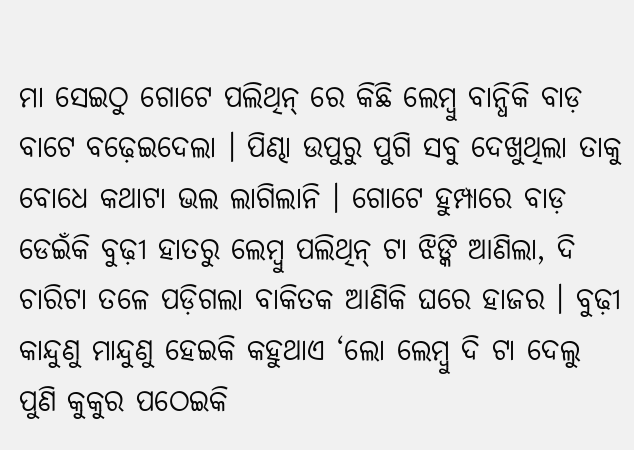ମା ସେଇଠୁ ଗୋଟେ ପଲିଥିନ୍ ରେ କିଛି ଲେମ୍ବୁ ବାନ୍ଧିକି ବାଡ଼ ବାଟେ ବଢ଼େଇଦେଲା । ପିଣ୍ଢା ଉପୁରୁ ପୁଗି ସବୁ ଦେଖୁଥିଲା ତାକୁ ବୋଧେ କଥାଟା ଭଲ ଲାଗିଲାନି । ଗୋଟେ ହୁମ୍ପାରେ ବାଡ଼ ଡେଇଁକି ବୁଢ଼ୀ ହାତରୁ ଲେମ୍ବୁ ପଲିଥିନ୍ ଟା ଝିଙ୍କି ଆଣିଲା, ଦି ଚାରିଟା ତଳେ ପଡ଼ିଗଲା ବାକିତକ ଆଣିକି ଘରେ ହାଜର । ବୁଢ଼ୀ କାନ୍ଦୁଣୁ ମାନ୍ଦୁଣୁ ହେଇକି କହୁଥାଏ ‘ଲୋ ଲେମ୍ବୁ ଦି ଟା ଦେଲୁ ପୁଣି କୁକୁର ପଠେଇକି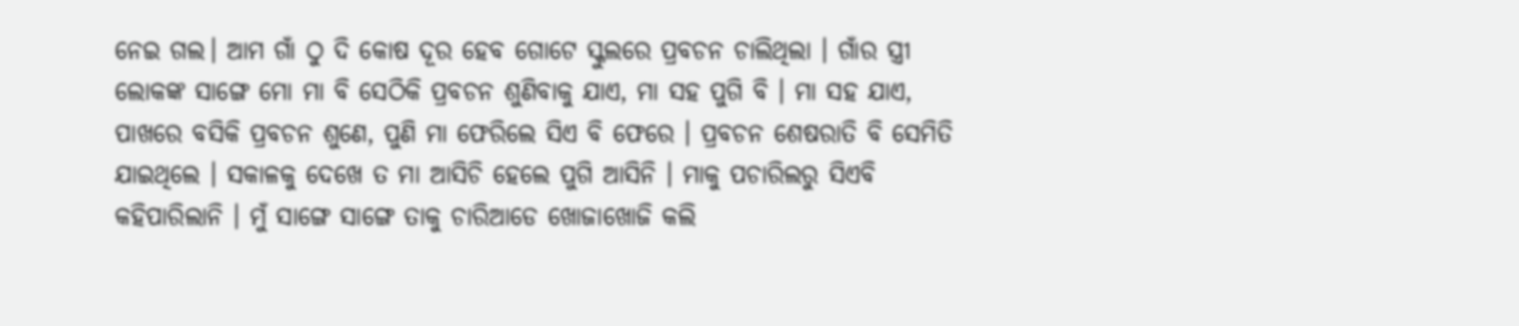ନେଇ ଗଲ। ଆମ ଗାଁ ଠୁ ଦି କୋଷ ଦୂର ହେବ ଗୋଟେ ସ୍କୁଲରେ ପ୍ରବଚନ ଚାଲିଥିଲା । ଗାଁର ସ୍ତ୍ରୀ ଲୋକଙ୍କ ସାଙ୍ଗେ ମୋ ମା ବି ସେଠିକି ପ୍ରବଚନ ଶୁଣିବାକୁ ଯାଏ, ମା ସହ ପୁଗି ବି । ମା ସହ ଯାଏ, ପାଖରେ ବସିକି ପ୍ରବଚନ ଶୁଣେ, ପୁଣି ମା ଫେରିଲେ ସିଏ ବି ଫେରେ । ପ୍ରବଚନ ଶେଷରାତି ବି ସେମିତି ଯାଇଥିଲେ । ସକାଳକୁ ଦେଖେ ତ ମା ଆସିଚି ହେଲେ ପୁଗି ଆସିନି । ମାକୁ ପଚାରିଲରୁ ସିଏବି କହିପାରିଲାନି । ମୁଁ ସାଙ୍ଗେ ସାଙ୍ଗେ ତାକୁ ଚାରିଆଡେ ଖୋଜାଖୋଜି କଲି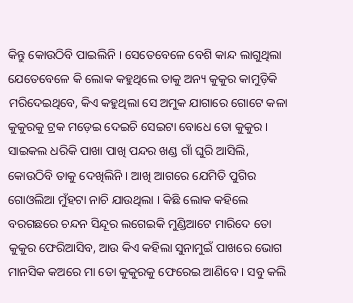କିନ୍ତୁ କୋଉଠିବି ପାଇଲିନି । ସେତେବେଳେ ବେଶି କାନ୍ଦ ଲାଗୁଥିଲା ଯେତେବେଳେ କି ଲୋକ କହୁଥିଲେ ତାକୁ ଅନ୍ୟ କୁକୁର କାମୁଡ଼ିକି ମରିଦେଇଥିବେ, କିଏ କହୁଥିଲା ସେ ଅମୁକ ଯାଗାରେ ଗୋଟେ କଳା କୁକୁରକୁ ଟ୍ରକ ମଡ଼େଇ ଦେଇଚି ସେଇଟା ବୋଧେ ତୋ କୁକୁର । ସାଇକଲ ଧରିକି ପାଖା ପାଖି ପନ୍ଦର ଖଣ୍ଡ ଗାଁ ଘୁରି ଆସିଲି, କୋଉଠିବି ତାକୁ ଦେଖିଲିନି । ଆଖି ଆଗରେ ଯେମିତି ପୁଗିର ଗୋଓଲିଆ ମୁଁହଟା ନାଚି ଯାଉଥିଲା । କିଛି ଲୋକ କହିଲେ ବରଗଛରେ ଚନ୍ଦନ ସିନ୍ଦୂର ଲଗେଇକି ମୁଣ୍ଡିଆଟେ ମାରିଦେ ତୋ କୁକୁର ଫେରିଆସିବ, ଆଉ କିଏ କହିଲା ସୁନାମୁଇଁ ପାଖରେ ଭୋଗ ମାନସିକ କଅରେ ମା ତୋ କୁକୁରକୁ ଫେରେଇ ଆଣିବେ । ସବୁ କଲି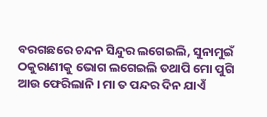ବରଗଛରେ ଚନ୍ଦନ ସିନ୍ଦୁର ଲଗେଇଲି, ସୁନାମୁଇଁ ଠକୁରାଣୀକୁ ଭୋଗ ଲଗେଇଲି ତଥାପି ମୋ ପୁଗି ଆଉ ଫେରିଲାନି । ମା ତ ପନ୍ଦର ଦିନ ଯାଏଁ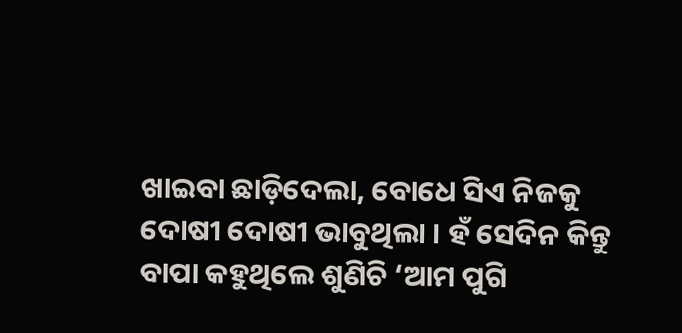ଖାଇବା ଛାଡ଼ିଦେଲା, ବୋଧେ ସିଏ ନିଜକୁ ଦୋଷୀ ଦୋଷୀ ଭାବୁଥିଲା । ହଁ ସେଦିନ କିନ୍ତୁ ବାପା କହୁଥିଲେ ଶୁଣିଚି ‘ଆମ ପୁଗି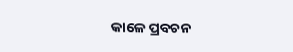କାଳେ ପ୍ରବଚନ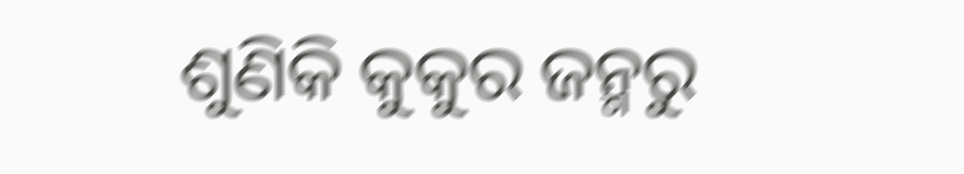ଶୁଣିକି କୁକୁର ଜନ୍ମରୁ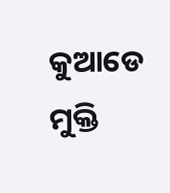କୁଆଡେ ମୁକ୍ତି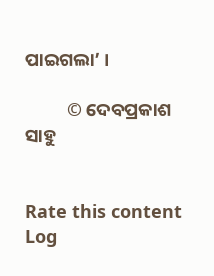ପାଇଗଲା’ ।

          © ଦେବପ୍ରକାଶ ସାହୁ


Rate this content
Log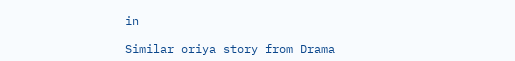in

Similar oriya story from Drama